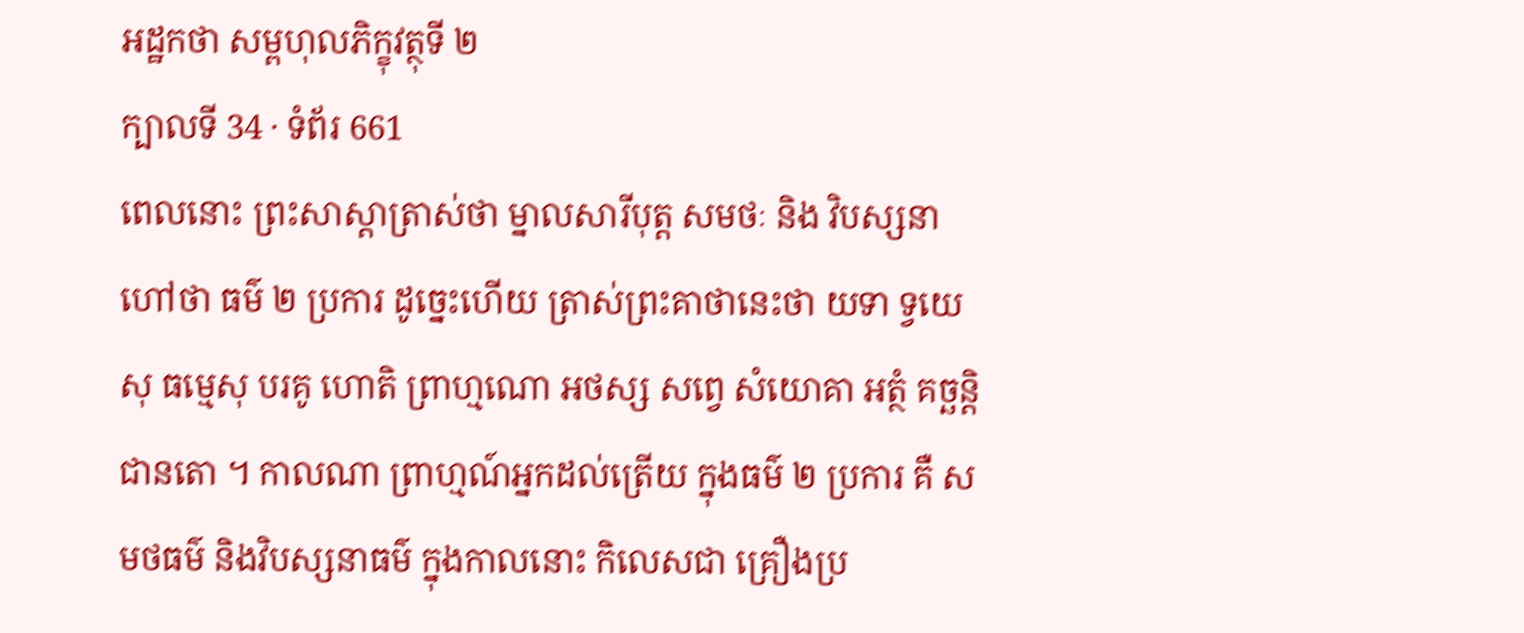អដ្ឋកថា សម្ពហុលភិក្ខុវត្ថុទី ២
ក្បាលទី 34 · ទំព័រ 661
ពេលនោះ ព្រះសាស្តាត្រាស់ថា ម្នាលសារីបុត្ត សមថៈ និង វិបស្សនា ហៅថា ធម៌ ២ ប្រការ ដូច្នេះហើយ ត្រាស់ព្រះគាថានេះថា យទា ទ្វយេសុ ធម្មេសុ បរគូ ហោតិ ព្រាហ្មណោ អថស្ស សព្វេ សំយោគា អត្ថំ គច្ឆន្តិ ជានតោ ។ កាលណា ព្រាហ្មណ៍អ្នកដល់ត្រើយ ក្នុងធម៌ ២ ប្រការ គឺ សមថធម៌ និងវិបស្សនាធម៌ ក្នុងកាលនោះ កិលេសជា គ្រឿងប្រ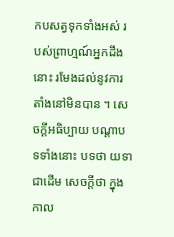កបសត្វទុកទាំងអស់ របស់ព្រាហ្មណ៍អ្នកដឹងនោះ រមែងដល់នូវការតាំងនៅមិនបាន ។ សេចក្តីអធិប្បាយ បណ្តាបទទាំងនោះ បទថា យទា ជាដើម សេចក្តីថា ក្នុងកាល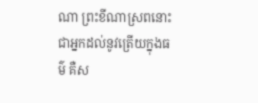ណា ព្រះខីណាស្រពនោះ ជាអ្នកដល់នូវត្រើយក្នុងធម៌ គឺស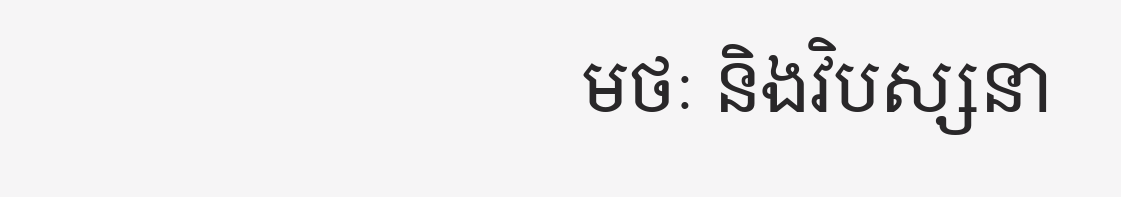មថៈ និងវិបស្សនា